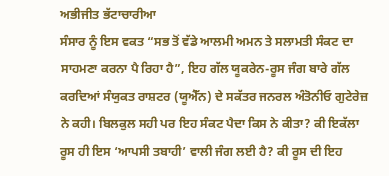ਅਭੀਜੀਤ ਭੱਟਾਚਾਰੀਆ
ਸੰਸਾਰ ਨੂੰ ਇਸ ਵਕਤ “ਸਭ ਤੋਂ ਵੱਡੇ ਆਲਮੀ ਅਮਨ ਤੇ ਸਲਾਮਤੀ ਸੰਕਟ ਦਾ ਸਾਹਮਣਾ ਕਰਨਾ ਪੈ ਰਿਹਾ ਹੈ”, ਇਹ ਗੱਲ ਯੂਕਰੇਨ-ਰੂਸ ਜੰਗ ਬਾਰੇ ਗੱਲ ਕਰਦਿਆਂ ਸੰਯੁਕਤ ਰਾਸ਼ਟਰ (ਯੂਐੱਨ) ਦੇ ਸਕੱਤਰ ਜਨਰਲ ਅੰਤੋਨੀਓ ਗੁਟੇਰੇਜ਼ ਨੇ ਕਹੀ। ਬਿਲਕੁਲ ਸਹੀ ਪਰ ਇਹ ਸੰਕਟ ਪੈਦਾ ਕਿਸ ਨੇ ਕੀਤਾ? ਕੀ ਇਕੱਲਾ ਰੂਸ ਹੀ ਇਸ ‘ਆਪਸੀ ਤਬਾਹੀ’ ਵਾਲੀ ਜੰਗ ਲਈ ਹੈ? ਕੀ ਰੂਸ ਦੀ ਇਹ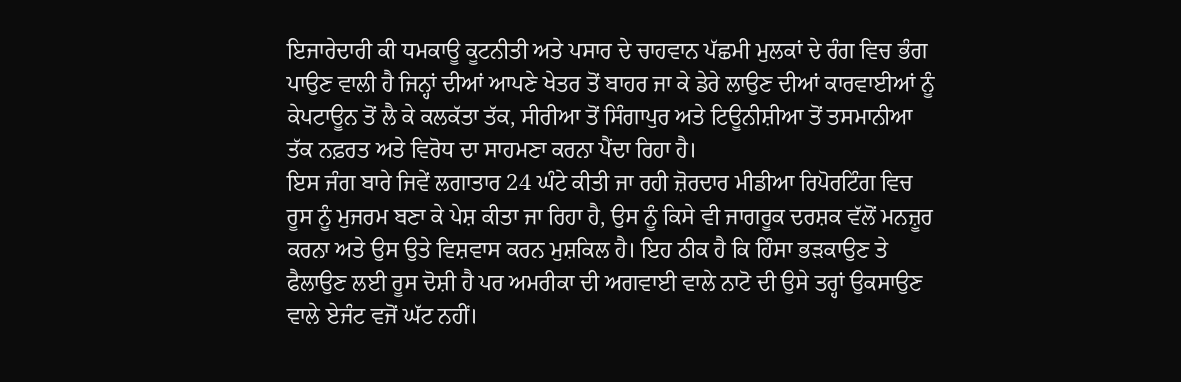ਇਜਾਰੇਦਾਰੀ ਕੀ ਧਮਕਾਊ ਕੂਟਨੀਤੀ ਅਤੇ ਪਸਾਰ ਦੇ ਚਾਹਵਾਨ ਪੱਛਮੀ ਮੁਲਕਾਂ ਦੇ ਰੰਗ ਵਿਚ ਭੰਗ ਪਾਉਣ ਵਾਲੀ ਹੈ ਜਿਨ੍ਹਾਂ ਦੀਆਂ ਆਪਣੇ ਖੇਤਰ ਤੋਂ ਬਾਹਰ ਜਾ ਕੇ ਡੇਰੇ ਲਾਉਣ ਦੀਆਂ ਕਾਰਵਾਈਆਂ ਨੂੰ ਕੇਪਟਾਊਨ ਤੋਂ ਲੈ ਕੇ ਕਲਕੱਤਾ ਤੱਕ, ਸੀਰੀਆ ਤੋਂ ਸਿੰਗਾਪੁਰ ਅਤੇ ਟਿਊਨੀਸ਼ੀਆ ਤੋਂ ਤਸਮਾਨੀਆ ਤੱਕ ਨਫ਼ਰਤ ਅਤੇ ਵਿਰੋਧ ਦਾ ਸਾਹਮਣਾ ਕਰਨਾ ਪੈਂਦਾ ਰਿਹਾ ਹੈ।
ਇਸ ਜੰਗ ਬਾਰੇ ਜਿਵੇਂ ਲਗਾਤਾਰ 24 ਘੰਟੇ ਕੀਤੀ ਜਾ ਰਹੀ ਜ਼ੋਰਦਾਰ ਮੀਡੀਆ ਰਿਪੋਰਟਿੰਗ ਵਿਚ ਰੂਸ ਨੂੰ ਮੁਜਰਮ ਬਣਾ ਕੇ ਪੇਸ਼ ਕੀਤਾ ਜਾ ਰਿਹਾ ਹੈ, ਉਸ ਨੂੰ ਕਿਸੇ ਵੀ ਜਾਗਰੂਕ ਦਰਸ਼ਕ ਵੱਲੋਂ ਮਨਜ਼ੂਰ ਕਰਨਾ ਅਤੇ ਉਸ ਉਤੇ ਵਿਸ਼ਵਾਸ ਕਰਨ ਮੁਸ਼ਕਿਲ ਹੈ। ਇਹ ਠੀਕ ਹੈ ਕਿ ਹਿੰਸਾ ਭੜਕਾਉਣ ਤੇ ਫੈਲਾਉਣ ਲਈ ਰੂਸ ਦੋਸ਼ੀ ਹੈ ਪਰ ਅਮਰੀਕਾ ਦੀ ਅਗਵਾਈ ਵਾਲੇ ਨਾਟੋ ਦੀ ਉਸੇ ਤਰ੍ਹਾਂ ਉਕਸਾਉਣ ਵਾਲੇ ਏਜੰਟ ਵਜੋਂ ਘੱਟ ਨਹੀਂ।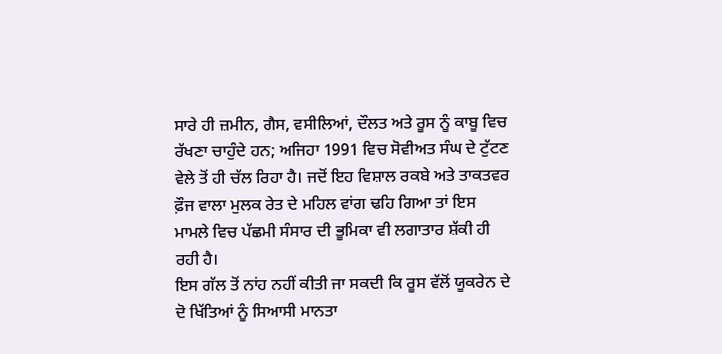ਸਾਰੇ ਹੀ ਜ਼ਮੀਨ, ਗੈਸ, ਵਸੀਲਿਆਂ, ਦੌਲਤ ਅਤੇ ਰੂਸ ਨੂੰ ਕਾਬੂ ਵਿਚ ਰੱਖਣਾ ਚਾਹੁੰਦੇ ਹਨ; ਅਜਿਹਾ 1991 ਵਿਚ ਸੋਵੀਅਤ ਸੰਘ ਦੇ ਟੁੱਟਣ ਵੇਲੇ ਤੋਂ ਹੀ ਚੱਲ ਰਿਹਾ ਹੈ। ਜਦੋਂ ਇਹ ਵਿਸ਼ਾਲ ਰਕਬੇ ਅਤੇ ਤਾਕਤਵਰ ਫ਼ੌਜ ਵਾਲਾ ਮੁਲਕ ਰੇਤ ਦੇ ਮਹਿਲ ਵਾਂਗ ਢਹਿ ਗਿਆ ਤਾਂ ਇਸ ਮਾਮਲੇ ਵਿਚ ਪੱਛਮੀ ਸੰਸਾਰ ਦੀ ਭੂਮਿਕਾ ਵੀ ਲਗਾਤਾਰ ਸ਼ੱਕੀ ਹੀ ਰਹੀ ਹੈ।
ਇਸ ਗੱਲ ਤੋਂ ਨਾਂਹ ਨਹੀਂ ਕੀਤੀ ਜਾ ਸਕਦੀ ਕਿ ਰੂਸ ਵੱਲੋਂ ਯੂਕਰੇਨ ਦੇ ਦੋ ਖਿੱਤਿਆਂ ਨੂੰ ਸਿਆਸੀ ਮਾਨਤਾ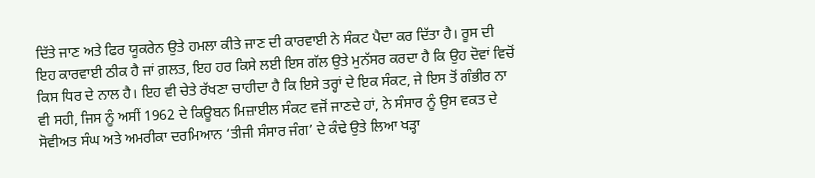ਦਿੱਤੇ ਜਾਣ ਅਤੇ ਫਿਰ ਯੂਕਰੇਨ ਉਤੇ ਹਮਲਾ ਕੀਤੇ ਜਾਣ ਦੀ ਕਾਰਵਾਈ ਨੇ ਸੰਕਟ ਪੈਦਾ ਕਰ ਦਿੱਤਾ ਹੈ। ਰੂਸ ਦੀ ਇਹ ਕਾਰਵਾਈ ਠੀਕ ਹੈ ਜਾਂ ਗ਼ਲਤ, ਇਹ ਹਰ ਕਿਸੇ ਲਈ ਇਸ ਗੱਲ ਉਤੇ ਮੁਨੱਸਰ ਕਰਦਾ ਹੈ ਕਿ ਉਹ ਦੋਵਾਂ ਵਿਚੋਂ ਕਿਸ ਧਿਰ ਦੇ ਨਾਲ ਹੈ। ਇਹ ਵੀ ਚੇਤੇ ਰੱਖਣਾ ਚਾਹੀਦਾ ਹੈ ਕਿ ਇਸੇ ਤਰ੍ਹਾਂ ਦੇ ਇਕ ਸੰਕਟ, ਜੇ ਇਸ ਤੋਂ ਗੰਭੀਰ ਨਾ ਵੀ ਸਹੀ, ਜਿਸ ਨੂੰ ਅਸੀਂ 1962 ਦੇ ਕਿਊਬਨ ਮਿਜ਼ਾਈਲ ਸੰਕਟ ਵਜੋਂ ਜਾਣਦੇ ਹਾਂ, ਨੇ ਸੰਸਾਰ ਨੂੰ ਉਸ ਵਕਤ ਦੇ ਸੋਵੀਅਤ ਸੰਘ ਅਤੇ ਅਮਰੀਕਾ ਦਰਮਿਆਨ ‘ਤੀਜੀ ਸੰਸਾਰ ਜੰਗ’ ਦੇ ਕੰਢੇ ਉਤੇ ਲਿਆ ਖੜ੍ਹਾ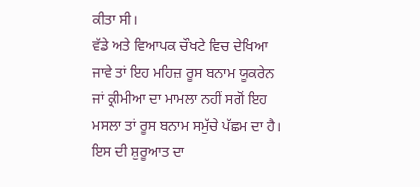ਕੀਤਾ ਸੀ।
ਵੱਡੇ ਅਤੇ ਵਿਆਪਕ ਚੌਖਟੇ ਵਿਚ ਦੇਖਿਆ ਜਾਵੇ ਤਾਂ ਇਹ ਮਹਿਜ਼ ਰੂਸ ਬਨਾਮ ਯੂਕਰੇਨ ਜਾਂ ਕ੍ਰੀਮੀਆ ਦਾ ਮਾਮਲਾ ਨਹੀਂ ਸਗੋਂ ਇਹ ਮਸਲਾ ਤਾਂ ਰੂਸ ਬਨਾਮ ਸਮੁੱਚੇ ਪੱਛਮ ਦਾ ਹੈ। ਇਸ ਦੀ ਸ਼ੁਰੂਆਤ ਦਾ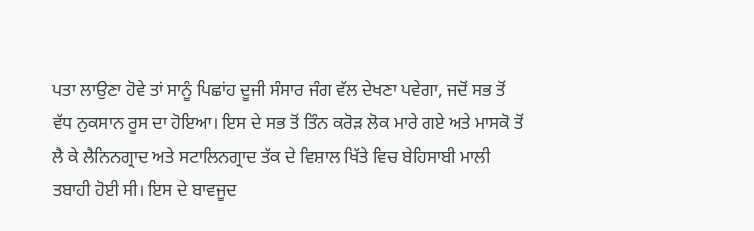ਪਤਾ ਲਾਉਣਾ ਹੋਵੇ ਤਾਂ ਸਾਨੂੰ ਪਿਛਾਂਹ ਦੂਜੀ ਸੰਸਾਰ ਜੰਗ ਵੱਲ ਦੇਖਣਾ ਪਵੇਗਾ, ਜਦੋਂ ਸਭ ਤੋਂ ਵੱਧ ਨੁਕਸਾਨ ਰੂਸ ਦਾ ਹੋਇਆ। ਇਸ ਦੇ ਸਭ ਤੋਂ ਤਿੰਨ ਕਰੋੜ ਲੋਕ ਮਾਰੇ ਗਏ ਅਤੇ ਮਾਸਕੋ ਤੋਂ ਲੈ ਕੇ ਲੈਨਿਨਗ੍ਰਾਦ ਅਤੇ ਸਟਾਲਿਨਗ੍ਰਾਦ ਤੱਕ ਦੇ ਵਿਸ਼ਾਲ ਖਿੱਤੇ ਵਿਚ ਬੇਹਿਸਾਬੀ ਮਾਲੀ ਤਬਾਹੀ ਹੋਈ ਸੀ। ਇਸ ਦੇ ਬਾਵਜੂਦ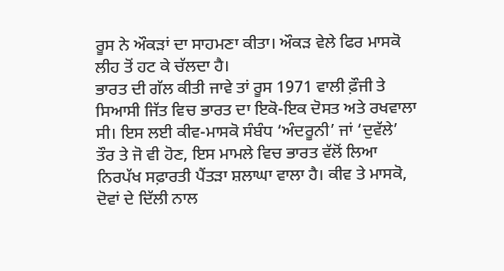ਰੂਸ ਨੇ ਔਕੜਾਂ ਦਾ ਸਾਹਮਣਾ ਕੀਤਾ। ਔਕੜ ਵੇਲੇ ਫਿਰ ਮਾਸਕੋ ਲੀਹ ਤੋਂ ਹਟ ਕੇ ਚੱਲਦਾ ਹੈ।
ਭਾਰਤ ਦੀ ਗੱਲ ਕੀਤੀ ਜਾਵੇ ਤਾਂ ਰੂਸ 1971 ਵਾਲੀ ਫ਼ੌਜੀ ਤੇ ਸਿਆਸੀ ਜਿੱਤ ਵਿਚ ਭਾਰਤ ਦਾ ਇਕੋ-ਇਕ ਦੋਸਤ ਅਤੇ ਰਖਵਾਲਾ ਸੀ। ਇਸ ਲਈ ਕੀਵ-ਮਾਸਕੋ ਸੰਬੰਧ ‘ਅੰਦਰੂਨੀ’ ਜਾਂ ‘ਦੁਵੱਲੇ’ ਤੌਰ ਤੇ ਜੋ ਵੀ ਹੋਣ, ਇਸ ਮਾਮਲੇ ਵਿਚ ਭਾਰਤ ਵੱਲੋਂ ਲਿਆ ਨਿਰਪੱਖ ਸਫ਼ਾਰਤੀ ਪੈਂਤੜਾ ਸ਼ਲਾਘਾ ਵਾਲਾ ਹੈ। ਕੀਵ ਤੇ ਮਾਸਕੋ, ਦੋਵਾਂ ਦੇ ਦਿੱਲੀ ਨਾਲ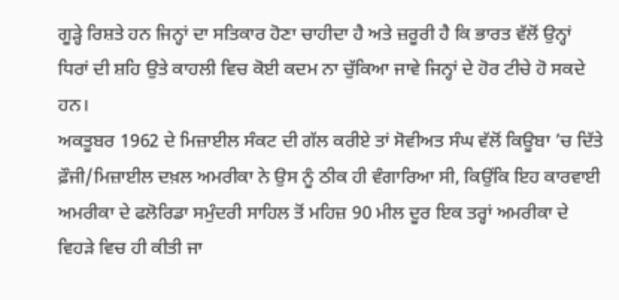ਗੂੜ੍ਹੇ ਰਿਸ਼ਤੇ ਹਨ ਜਿਨ੍ਹਾਂ ਦਾ ਸਤਿਕਾਰ ਹੋਣਾ ਚਾਹੀਦਾ ਹੈ ਅਤੇ ਜ਼ਰੂਰੀ ਹੈ ਕਿ ਭਾਰਤ ਵੱਲੋਂ ਉਨ੍ਹਾਂ ਧਿਰਾਂ ਦੀ ਸ਼ਹਿ ਉਤੇ ਕਾਹਲੀ ਵਿਚ ਕੋਈ ਕਦਮ ਨਾ ਚੁੱਕਿਆ ਜਾਵੇ ਜਿਨ੍ਹਾਂ ਦੇ ਹੋਰ ਟੀਚੇ ਹੋ ਸਕਦੇ ਹਨ।
ਅਕਤੂਬਰ 1962 ਦੇ ਮਿਜ਼ਾਈਲ ਸੰਕਟ ਦੀ ਗੱਲ ਕਰੀਏ ਤਾਂ ਸੋਵੀਅਤ ਸੰਘ ਵੱਲੋਂ ਕਿਊਬਾ ’ਚ ਦਿੱਤੇ ਫ਼ੌਜੀ/ਮਿਜ਼ਾਈਲ ਦਖ਼ਲ ਅਮਰੀਕਾ ਨੇ ਉਸ ਨੂੰ ਠੀਕ ਹੀ ਵੰਗਾਰਿਆ ਸੀ, ਕਿਉਂਕਿ ਇਹ ਕਾਰਵਾਈ ਅਮਰੀਕਾ ਦੇ ਫਲੋਰਿਡਾ ਸਮੁੰਦਰੀ ਸਾਹਿਲ ਤੋਂ ਮਹਿਜ਼ 90 ਮੀਲ ਦੂਰ ਇਕ ਤਰ੍ਹਾਂ ਅਮਰੀਕਾ ਦੇ ਵਿਹੜੇ ਵਿਚ ਹੀ ਕੀਤੀ ਜਾ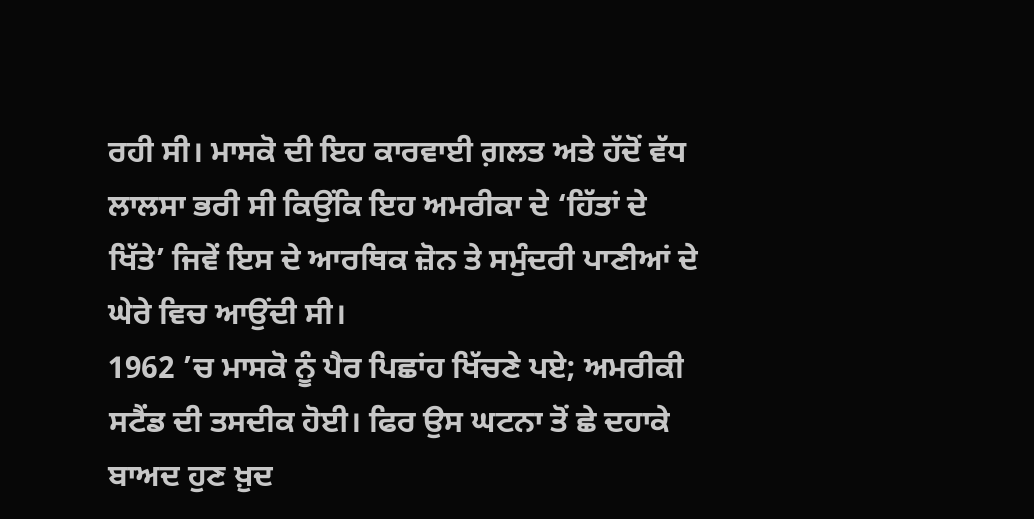ਰਹੀ ਸੀ। ਮਾਸਕੋ ਦੀ ਇਹ ਕਾਰਵਾਈ ਗ਼ਲਤ ਅਤੇ ਹੱਦੋਂ ਵੱਧ ਲਾਲਸਾ ਭਰੀ ਸੀ ਕਿਉਂਕਿ ਇਹ ਅਮਰੀਕਾ ਦੇ ‘ਹਿੱਤਾਂ ਦੇ ਖਿੱਤੇ’ ਜਿਵੇਂ ਇਸ ਦੇ ਆਰਥਿਕ ਜ਼ੋਨ ਤੇ ਸਮੁੰਦਰੀ ਪਾਣੀਆਂ ਦੇ ਘੇਰੇ ਵਿਚ ਆਉਂਦੀ ਸੀ।
1962 ’ਚ ਮਾਸਕੋ ਨੂੰ ਪੈਰ ਪਿਛਾਂਹ ਖਿੱਚਣੇ ਪਏ; ਅਮਰੀਕੀ ਸਟੈਂਡ ਦੀ ਤਸਦੀਕ ਹੋਈ। ਫਿਰ ਉਸ ਘਟਨਾ ਤੋਂ ਛੇ ਦਹਾਕੇ ਬਾਅਦ ਹੁਣ ਖ਼ੁਦ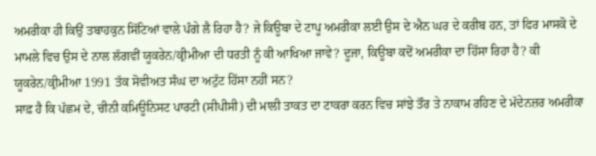ਅਮਰੀਕਾ ਹੀ ਕਿਉਂ ਤਬਾਹਕੁਨ ਸਿੱਟਿਆਂ ਵਾਲੇ ਪੰਗੇ ਲੈ ਰਿਹਾ ਹੈ? ਜੇ ਕਿਊਬਾ ਦੇ ਟਾਪੂ ਅਮਰੀਕਾ ਲਈ ਉਸ ਦੇ ਐਨ ਘਰ ਦੇ ਕਰੀਬ ਹਨ, ਤਾਂ ਫਿਰ ਮਾਸਕੋ ਦੇ ਮਾਮਲੇ ਵਿਚ ਉਸ ਦੇ ਨਾਲ ਲੱਗਵੀਂ ਯੂਕਰੇਨ/ਕ੍ਰੀਮੀਆ ਦੀ ਧਰਤੀ ਨੂੰ ਕੀ ਆਖਿਆ ਜਾਵੇ? ਦੂਜਾ, ਕਿਊਬਾ ਕਦੋਂ ਅਮਰੀਕਾ ਦਾ ਹਿੱਸਾ ਰਿਹਾ ਹੈ? ਕੀ ਯੂਕਰੇਨ/ਕ੍ਰੀਮੀਆ 1991 ਤੱਕ ਸੋਵੀਅਤ ਸੰਘ ਦਾ ਅਟੁੱਟ ਹਿੱਸਾ ਨਹੀਂ ਸਨ?
ਸਾਫ਼ ਹੈ ਕਿ ਪੱਛਮ ਦੇ, ਚੀਨੀ ਕਮਿਊਨਿਸਟ ਪਾਰਟੀ (ਸੀਪੀਸੀ) ਦੀ ਮਾਲੀ ਤਾਕਤ ਦਾ ਟਾਕਰਾ ਕਰਨ ਵਿਚ ਸਾਂਝੇ ਤੌਰ ਤੇ ਨਾਕਾਮ ਰਹਿਣ ਦੇ ਮੱਦੇਨਜ਼ਰ ਅਮਰੀਕਾ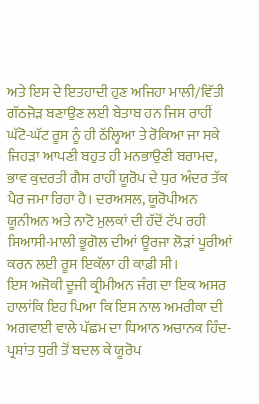ਅਤੇ ਇਸ ਦੇ ਇਤਹਾਦੀ ਹੁਣ ਅਜਿਹਾ ਮਾਲੀ/ਵਿੱਤੀ ਗੱਠਜੋੜ ਬਣਾਉਣ ਲਈ ਬੇਤਾਬ ਹਨ ਜਿਸ ਰਾਹੀਂ ਘੱਟੋ-ਘੱਟ ਰੂਸ ਨੂੰ ਹੀ ਠੱਲ੍ਹਿਆ ਤੇ ਰੋਕਿਆ ਜਾ ਸਕੇ ਜਿਹੜਾ ਆਪਣੀ ਬਹੁਤ ਹੀ ਮਨਭਾਉਣੀ ਬਰਾਮਦ, ਭਾਵ ਕੁਦਰਤੀ ਗੈਸ ਰਾਹੀਂ ਯੂਰੋਪ ਦੇ ਧੁਰ ਅੰਦਰ ਤੱਕ ਪੈਰ ਜਮਾ ਰਿਹਾ ਹੈ। ਦਰਅਸਲ, ਯੂਰੋਪੀਅਨ ਯੂਨੀਅਨ ਅਤੇ ਨਾਟੋ ਮੁਲਕਾਂ ਦੀ ਹੱਦੋਂ ਟੱਪ ਰਹੀ ਸਿਆਸੀ-ਮਾਲੀ ਭੂਗੋਲ ਦੀਆਂ ਊਰਜਾ ਲੋੜਾਂ ਪੂਰੀਆਂ ਕਰਨ ਲਈ ਰੂਸ ਇਕੱਲਾ ਹੀ ਕਾਫ਼ੀ ਸੀ।
ਇਸ ਅਜੋਕੀ ਦੂਜੀ ਕ੍ਰੀਮੀਅਨ ਜੰਗ ਦਾ ਇਕ ਅਸਰ ਹਾਲਾਂਕਿ ਇਹ ਪਿਆ ਕਿ ਇਸ ਨਾਲ ਅਮਰੀਕਾ ਦੀ ਅਗਵਾਈ ਵਾਲੇ ਪੱਛਮ ਦਾ ਧਿਆਨ ਅਚਾਨਕ ਹਿੰਦ-ਪ੍ਰਸ਼ਾਂਤ ਧੁਰੀ ਤੋਂ ਬਦਲ ਕੇ ਯੂਰੋਪ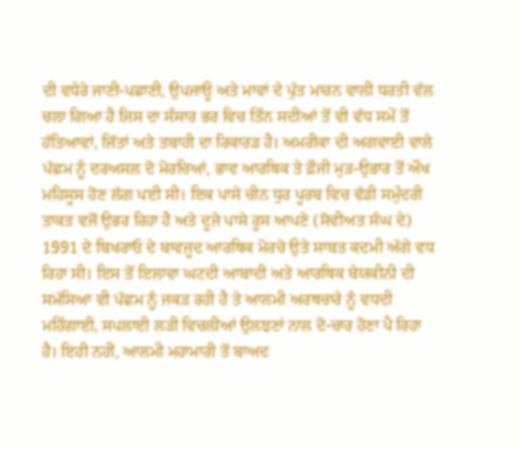ਦੀ ਵਧੇਰੇ ਜਾਣੀ-ਪਛਾਣੀ, ਉਪਜਾਊ ਅਤੇ ਮਾਵਾਂ ਦੇ ਪੁੱਤ ਮਾਰਨ ਵਾਲੀ ਧਰਤੀ ਵੱਲ ਚਲਾ ਗਿਆ ਹੈ ਜਿਸ ਦਾ ਸੰਸਾਰ ਭਰ ਵਿਚ ਤਿੰਨ ਸਦੀਆਂ ਤੋਂ ਵੀ ਵੱਧ ਸਮੇਂ ਤੋਂ ਹੱਤਿਆਵਾਂ, ਜਿੱਤਾਂ ਅਤੇ ਤਬਾਹੀ ਦਾ ਰਿਕਾਰਡ ਹੈ। ਅਮਰੀਕਾ ਦੀ ਅਗਵਾਈ ਵਾਲੇ ਪੱਛਮ ਨੂੰ ਦਰਅਸਲ ਦੋ ਮੋਰਚਿਆਂ, ਭਾਵ ਆਰਥਿਕ ਤੇ ਫ਼ੌਜੀ ਮੁੜ-ਉਭਾਰ ਤੋਂ ਔਖ ਮਹਿਸੂਸ ਹੋਣ ਲੱਗ ਪਈ ਸੀ। ਇਕ ਪਾਸੇ ਚੀਨ ਧੁਰ ਪੂਰਬ ਵਿਚ ਵੱਡੀ ਸਮੁੰਦਰੀ ਤਾਕਤ ਵਜੋਂ ਉਭਰ ਰਿਹਾ ਹੈ ਅਤੇ ਦੂਜੇ ਪਾਸੇ ਰੂਸ ਆਪਣੇ (ਸੋਵੀਅਤ ਸੰਘ ਦੇ) 1991 ਦੇ ਬਿਖਰਾਓ ਦੇ ਬਾਵਜੂਦ ਆਰਥਿਕ ਮੋਰਚੇ ਉਤੇ ਸਾਬਤ ਕਦਮੀ ਅੱਗੇ ਵਧ ਰਿਹਾ ਸੀ। ਇਸ ਤੋਂ ਇਲਾਵਾ ਘਟਦੀ ਆਬਾਦੀ ਅਤੇ ਆਰਥਿਕ ਬੇਯਕੀਨੀ ਦੀ ਸਮੱਸਿਆ ਵੀ ਪੱਛਮ ਨੂੰ ਜਕੜ ਰਹੀ ਹੈ ਤੇ ਆਲਮੀ ਅਰਥਚਾਰੇ ਨੂੰ ਵਧਦੀ ਮਹਿੰਗਾਈ, ਸਪਲਾਈ ਲੜੀ ਵਿਚਲੀਆਂ ਉਲਝਣਾਂ ਨਾਲ ਦੋ-ਚਾਰ ਹੋਣਾ ਪੈ ਰਿਹਾ ਹੈ। ਇਹੀ ਨਹੀਂ, ਆਲਮੀ ਮਹਾਮਾਰੀ ਤੋਂ ਬਾਅਦ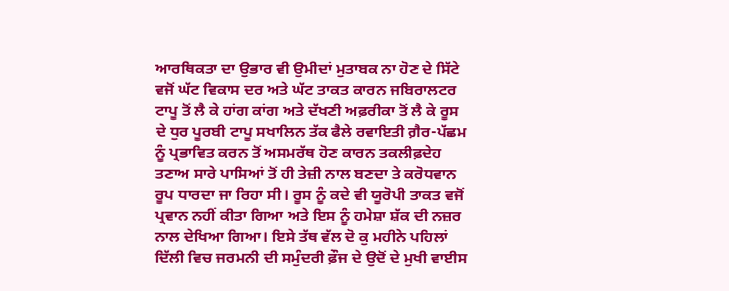ਆਰਥਿਕਤਾ ਦਾ ਉਭਾਰ ਵੀ ਉਮੀਦਾਂ ਮੁਤਾਬਕ ਨਾ ਹੋਣ ਦੇ ਸਿੱਟੇ ਵਜੋਂ ਘੱਟ ਵਿਕਾਸ ਦਰ ਅਤੇ ਘੱਟ ਤਾਕਤ ਕਾਰਨ ਜਬਿਰਾਲਟਰ ਟਾਪੂ ਤੋਂ ਲੈ ਕੇ ਹਾਂਗ ਕਾਂਗ ਅਤੇ ਦੱਖਣੀ ਅਫ਼ਰੀਕਾ ਤੋਂ ਲੈ ਕੇ ਰੂਸ ਦੇ ਧੁਰ ਪੂਰਬੀ ਟਾਪੂ ਸਖਾਲਿਨ ਤੱਕ ਫੈਲੇ ਰਵਾਇਤੀ ਗ਼ੈਰ-ਪੱਛਮ ਨੂੰ ਪ੍ਰਭਾਵਿਤ ਕਰਨ ਤੋਂ ਅਸਮਰੱਥ ਹੋਣ ਕਾਰਨ ਤਕਲੀਫ਼ਦੇਹ ਤਣਾਅ ਸਾਰੇ ਪਾਸਿਆਂ ਤੋਂ ਹੀ ਤੇਜ਼ੀ ਨਾਲ ਬਣਦਾ ਤੇ ਕਰੋਧਵਾਨ ਰੂਪ ਧਾਰਦਾ ਜਾ ਰਿਹਾ ਸੀ। ਰੂਸ ਨੂੰ ਕਦੇ ਵੀ ਯੂਰੋਪੀ ਤਾਕਤ ਵਜੋਂ ਪ੍ਰਵਾਨ ਨਹੀਂ ਕੀਤਾ ਗਿਆ ਅਤੇ ਇਸ ਨੂੰ ਹਮੇਸ਼ਾ ਸ਼ੱਕ ਦੀ ਨਜ਼ਰ ਨਾਲ ਦੇਖਿਆ ਗਿਆ। ਇਸੇ ਤੱਥ ਵੱਲ ਦੋ ਕੁ ਮਹੀਨੇ ਪਹਿਲਾਂ ਦਿੱਲੀ ਵਿਚ ਜਰਮਨੀ ਦੀ ਸਮੁੰਦਰੀ ਫ਼ੌਜ ਦੇ ਉਦੋਂ ਦੇ ਮੁਖੀ ਵਾਈਸ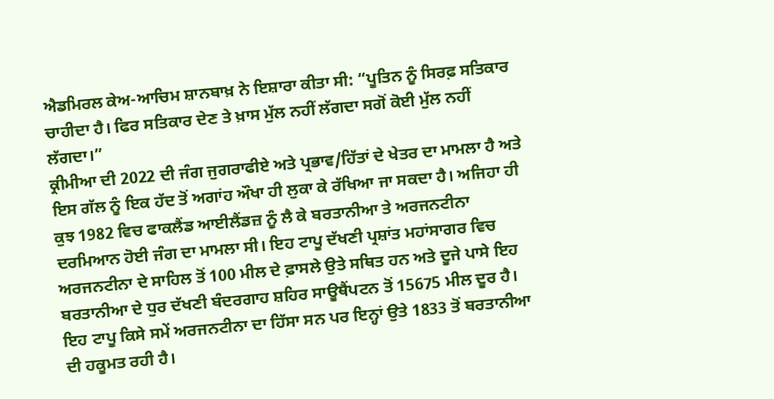ਐਡਮਿਰਲ ਕੇਅ-ਆਚਿਮ ਸ਼ਾਨਬਾਖ਼ ਨੇ ਇਸ਼ਾਰਾ ਕੀਤਾ ਸੀ: “ਪੂਤਿਨ ਨੂੰ ਸਿਰਫ਼ ਸਤਿਕਾਰ ਚਾਹੀਦਾ ਹੈ। ਫਿਰ ਸਤਿਕਾਰ ਦੇਣ ਤੇ ਖ਼ਾਸ ਮੁੱਲ ਨਹੀਂ ਲੱਗਦਾ ਸਗੋਂ ਕੋਈ ਮੁੱਲ ਨਹੀਂ ਲੱਗਦਾ।”
ਕ੍ਰੀਮੀਆ ਦੀ 2022 ਦੀ ਜੰਗ ਜੁਗਰਾਫੀਏ ਅਤੇ ਪ੍ਰਭਾਵ/ਹਿੱਤਾਂ ਦੇ ਖੇਤਰ ਦਾ ਮਾਮਲਾ ਹੈ ਅਤੇ ਇਸ ਗੱਲ ਨੂੰ ਇਕ ਹੱਦ ਤੋਂ ਅਗਾਂਹ ਔਖਾ ਹੀ ਲੁਕਾ ਕੇ ਰੱਖਿਆ ਜਾ ਸਕਦਾ ਹੈ। ਅਜਿਹਾ ਹੀ ਕੁਝ 1982 ਵਿਚ ਫਾਕਲੈਂਡ ਆਈਲੈਂਡਜ਼ ਨੂੰ ਲੈ ਕੇ ਬਰਤਾਨੀਆ ਤੇ ਅਰਜਨਟੀਨਾ ਦਰਮਿਆਨ ਹੋਈ ਜੰਗ ਦਾ ਮਾਮਲਾ ਸੀ। ਇਹ ਟਾਪੂ ਦੱਖਣੀ ਪ੍ਰਸ਼ਾਂਤ ਮਹਾਂਸਾਗਰ ਵਿਚ ਅਰਜਨਟੀਨਾ ਦੇ ਸਾਹਿਲ ਤੋਂ 100 ਮੀਲ ਦੇ ਫ਼ਾਸਲੇ ਉਤੇ ਸਥਿਤ ਹਨ ਅਤੇ ਦੂਜੇ ਪਾਸੇ ਇਹ ਬਰਤਾਨੀਆ ਦੇ ਧੁਰ ਦੱਖਣੀ ਬੰਦਰਗਾਹ ਸ਼ਹਿਰ ਸਾਊਥੈਂਪਟਨ ਤੋਂ 15675 ਮੀਲ ਦੂਰ ਹੈ। ਇਹ ਟਾਪੂ ਕਿਸੇ ਸਮੇਂ ਅਰਜਨਟੀਨਾ ਦਾ ਹਿੱਸਾ ਸਨ ਪਰ ਇਨ੍ਹਾਂ ਉਤੇ 1833 ਤੋਂ ਬਰਤਾਨੀਆ ਦੀ ਹਕੂਮਤ ਰਹੀ ਹੈ।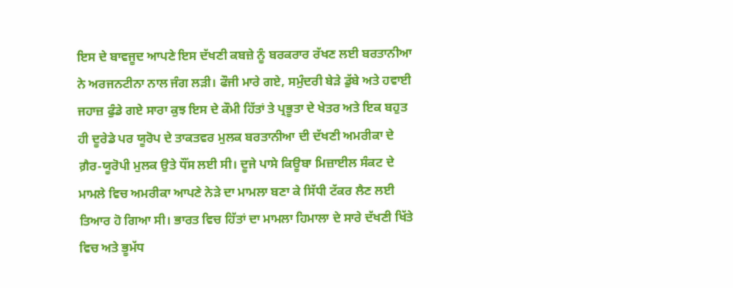ਇਸ ਦੇ ਬਾਵਜੂਦ ਆਪਣੇ ਇਸ ਦੱਖਣੀ ਕਬਜ਼ੇ ਨੂੰ ਬਰਕਰਾਰ ਰੱਖਣ ਲਈ ਬਰਤਾਨੀਆ ਨੇ ਅਰਜਨਟੀਨਾ ਨਾਲ ਜੰਗ ਲੜੀ। ਫੌਜੀ ਮਾਰੇ ਗਏ, ਸਮੁੰਦਰੀ ਬੇੜੇ ਡੁੱਬੇ ਅਤੇ ਹਵਾਈ ਜਹਾਜ਼ ਫੁੰਡੇ ਗਏ ਸਾਰਾ ਕੁਝ ਇਸ ਦੇ ਕੌਮੀ ਹਿੱਤਾਂ ਤੇ ਪ੍ਰਭੂਤਾ ਦੇ ਖੇਤਰ ਅਤੇ ਇਕ ਬਹੁਤ ਹੀ ਦੂਰੇਡੇ ਪਰ ਯੂਰੋਪ ਦੇ ਤਾਕਤਵਰ ਮੁਲਕ ਬਰਤਾਨੀਆ ਦੀ ਦੱਖਣੀ ਅਮਰੀਕਾ ਦੇ ਗ਼ੈਰ-ਯੂਰੋਪੀ ਮੁਲਕ ਉਤੇ ਧੌਂਸ ਲਈ ਸੀ। ਦੂਜੇ ਪਾਸੇ ਕਿਊਬਾ ਮਿਜ਼ਾਈਲ ਸੰਕਟ ਦੇ ਮਾਮਲੇ ਵਿਚ ਅਮਰੀਕਾ ਆਪਣੇ ਨੇੜੇ ਦਾ ਮਾਮਲਾ ਬਣਾ ਕੇ ਸਿੱਧੀ ਟੱਕਰ ਲੈਣ ਲਈ ਤਿਆਰ ਹੋ ਗਿਆ ਸੀ। ਭਾਰਤ ਵਿਚ ਹਿੱਤਾਂ ਦਾ ਮਾਮਲਾ ਹਿਮਾਲਾ ਦੇ ਸਾਰੇ ਦੱਖਣੀ ਖਿੱਤੇ ਵਿਚ ਅਤੇ ਭੂਮੱਧ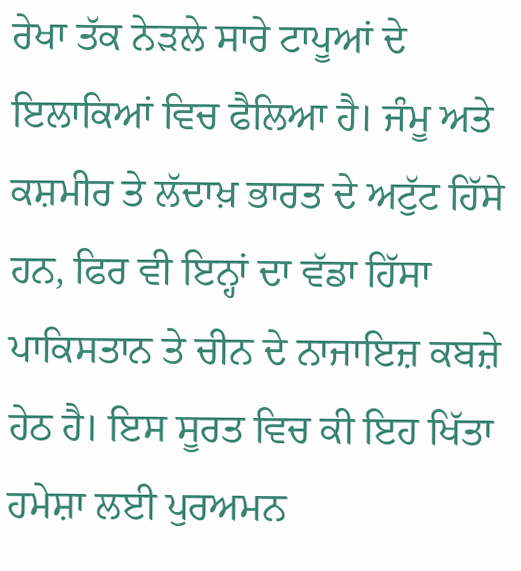ਰੇਖਾ ਤੱਕ ਨੇੜਲੇ ਸਾਰੇ ਟਾਪੂਆਂ ਦੇ ਇਲਾਕਿਆਂ ਵਿਚ ਫੈਲਿਆ ਹੈ। ਜੰਮੂ ਅਤੇ ਕਸ਼ਮੀਰ ਤੇ ਲੱਦਾਖ਼ ਭਾਰਤ ਦੇ ਅਟੁੱਟ ਹਿੱਸੇ ਹਨ, ਫਿਰ ਵੀ ਇਨ੍ਹਾਂ ਦਾ ਵੱਡਾ ਹਿੱਸਾ ਪਾਕਿਸਤਾਨ ਤੇ ਚੀਨ ਦੇ ਨਾਜਾਇਜ਼ ਕਬਜ਼ੇ ਹੇਠ ਹੈ। ਇਸ ਸੂਰਤ ਵਿਚ ਕੀ ਇਹ ਖਿੱਤਾ ਹਮੇਸ਼ਾ ਲਈ ਪੁਰਅਮਨ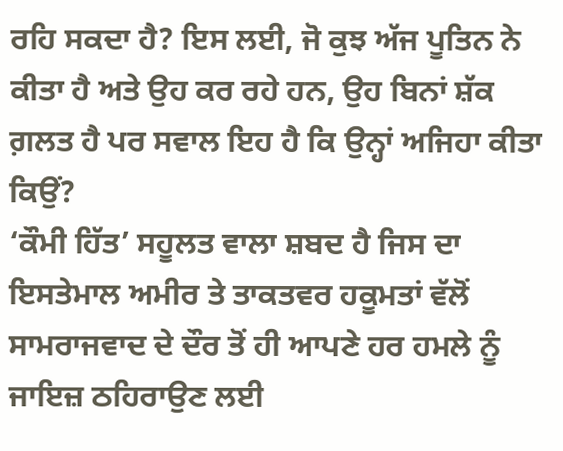ਰਹਿ ਸਕਦਾ ਹੈ? ਇਸ ਲਈ, ਜੋ ਕੁਝ ਅੱਜ ਪੂਤਿਨ ਨੇ ਕੀਤਾ ਹੈ ਅਤੇ ਉਹ ਕਰ ਰਹੇ ਹਨ, ਉਹ ਬਿਨਾਂ ਸ਼ੱਕ ਗ਼ਲਤ ਹੈ ਪਰ ਸਵਾਲ ਇਹ ਹੈ ਕਿ ਉਨ੍ਹਾਂ ਅਜਿਹਾ ਕੀਤਾ ਕਿਉਂ?
‘ਕੌਮੀ ਹਿੱਤ’ ਸਹੂਲਤ ਵਾਲਾ ਸ਼ਬਦ ਹੈ ਜਿਸ ਦਾ ਇਸਤੇਮਾਲ ਅਮੀਰ ਤੇ ਤਾਕਤਵਰ ਹਕੂਮਤਾਂ ਵੱਲੋਂ ਸਾਮਰਾਜਵਾਦ ਦੇ ਦੌਰ ਤੋਂ ਹੀ ਆਪਣੇ ਹਰ ਹਮਲੇ ਨੂੰ ਜਾਇਜ਼ ਠਹਿਰਾਉਣ ਲਈ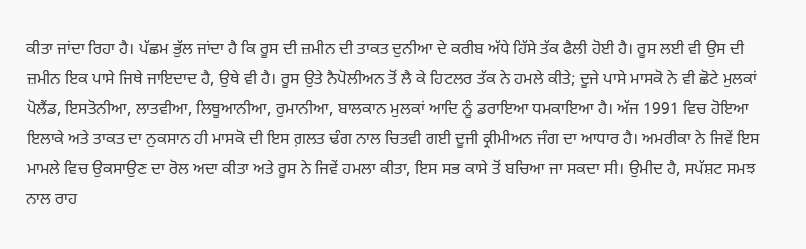ਕੀਤਾ ਜਾਂਦਾ ਰਿਹਾ ਹੈ। ਪੱਛਮ ਭੁੱਲ ਜਾਂਦਾ ਹੈ ਕਿ ਰੂਸ ਦੀ ਜ਼ਮੀਨ ਦੀ ਤਾਕਤ ਦੁਨੀਆ ਦੇ ਕਰੀਬ ਅੱਧੇ ਹਿੱਸੇ ਤੱਕ ਫੈਲੀ ਹੋਈ ਹੈ। ਰੂਸ ਲਈ ਵੀ ਉਸ ਦੀ ਜ਼ਮੀਨ ਇਕ ਪਾਸੇ ਜਿਥੇ ਜਾਇਦਾਦ ਹੈ, ਉਥੇ ਵੀ ਹੈ। ਰੂਸ ਉਤੇ ਨੈਪੋਲੀਅਨ ਤੋਂ ਲੈ ਕੇ ਹਿਟਲਰ ਤੱਕ ਨੇ ਹਮਲੇ ਕੀਤੇ; ਦੂਜੇ ਪਾਸੇ ਮਾਸਕੋ ਨੇ ਵੀ ਛੋਟੇ ਮੁਲਕਾਂ ਪੋਲੈਂਡ, ਇਸਤੋਨੀਆ, ਲਾਤਵੀਆ, ਲਿਥੂਆਨੀਆ, ਰੁਮਾਨੀਆ, ਬਾਲਕਾਨ ਮੁਲਕਾਂ ਆਦਿ ਨੂੰ ਡਰਾਇਆ ਧਮਕਾਇਆ ਹੈ। ਅੱਜ 1991 ਵਿਚ ਹੋਇਆ ਇਲਾਕੇ ਅਤੇ ਤਾਕਤ ਦਾ ਨੁਕਸਾਨ ਹੀ ਮਾਸਕੋ ਦੀ ਇਸ ਗ਼ਲਤ ਢੰਗ ਨਾਲ ਚਿਤਵੀ ਗਈ ਦੂਜੀ ਕ੍ਰੀਮੀਅਨ ਜੰਗ ਦਾ ਆਧਾਰ ਹੈ। ਅਮਰੀਕਾ ਨੇ ਜਿਵੇਂ ਇਸ ਮਾਮਲੇ ਵਿਚ ਉਕਸਾਉਣ ਦਾ ਰੋਲ ਅਦਾ ਕੀਤਾ ਅਤੇ ਰੂਸ ਨੇ ਜਿਵੇਂ ਹਮਲਾ ਕੀਤਾ, ਇਸ ਸਭ ਕਾਸੇ ਤੋਂ ਬਚਿਆ ਜਾ ਸਕਦਾ ਸੀ। ਉਮੀਦ ਹੈ, ਸਪੱਸ਼ਟ ਸਮਝ ਨਾਲ ਰਾਹ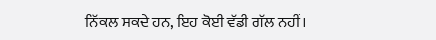ਨਿੱਕਲ ਸਕਦੇ ਹਨ, ਇਹ ਕੋਈ ਵੱਡੀ ਗੱਲ ਨਹੀਂ।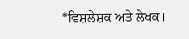*ਵਿਸ਼ਲੇਸ਼ਕ ਅਤੇ ਲੇਖਕ।